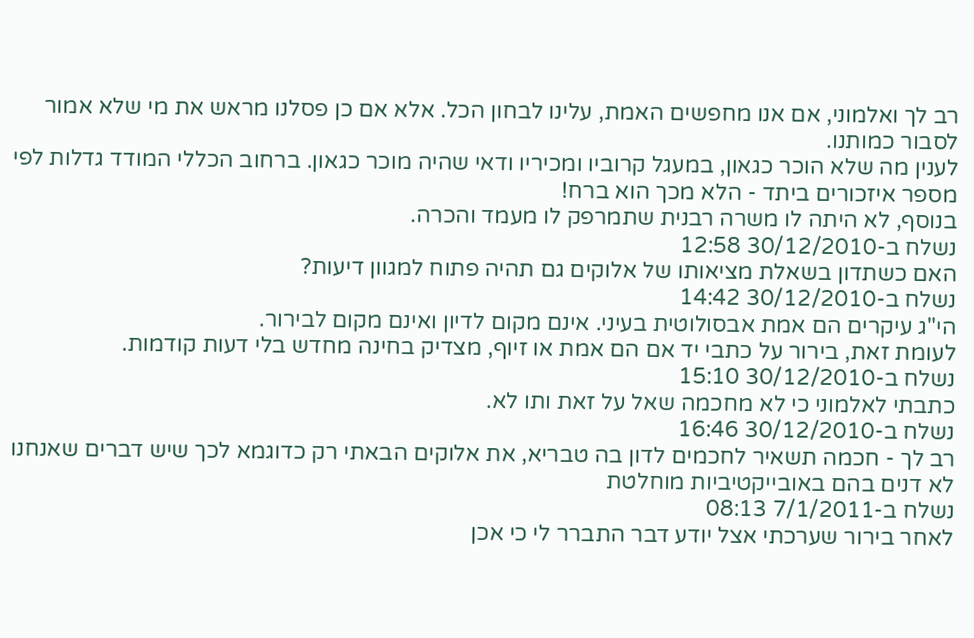רב לך ואלמוני, אם אנו מחפשים האמת, עלינו לבחון הכל. אלא אם כן פסלנו מראש את מי שלא אמור לסבור כמותנו.
לענין מה שלא הוכר כגאון, במעגל קרוביו ומכיריו ודאי שהיה מוכר כגאון. ברחוב הכללי המודד גדלות לפי מספר איזכורים ביתד - הלא מכך הוא ברח!
בנוסף, לא היתה לו משרה רבנית שתמרפק לו מעמד והכרה.
נשלח ב-30/12/2010 12:58
האם כשתדון בשאלת מציאותו של אלוקים גם תהיה פתוח למגוון דיעות?
נשלח ב-30/12/2010 14:42
הי"ג עיקרים הם אמת אבסולוטית בעיני. אינם מקום לדיון ואינם מקום לבירור.
לעומת זאת, בירור על כתבי יד אם הם אמת או זיוף, מצדיק בחינה מחדש בלי דעות קודמות.
נשלח ב-30/12/2010 15:10
כתבתי לאלמוני כי לא מחכמה שאל על זאת ותו לא.
נשלח ב-30/12/2010 16:46
רב לך - חכמה תשאיר לחכמים לדון בה טבריא, את אלוקים הבאתי רק כדוגמא לכך שיש דברים שאנחנו לא דנים בהם באובייקטיביות מוחלטת
נשלח ב-7/1/2011 08:13
לאחר בירור שערכתי אצל יודע דבר התברר לי כי אכן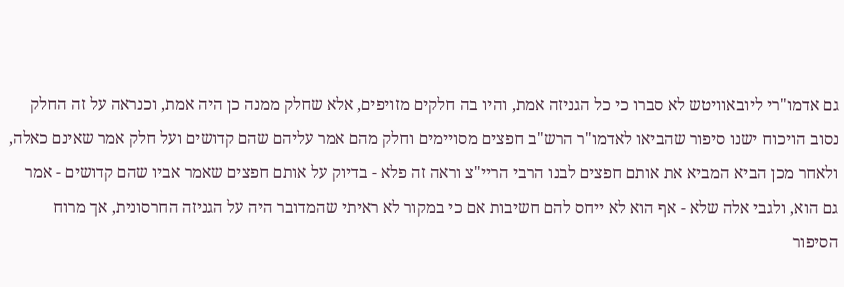גם אדמו"רי ליובאוויטש לא סברו כי כל הגניזה אמת, והיו בה חלקים מזויפים, אלא שחלק ממנה כן היה אמת, וכנראה על זה החלק נסוב הויכוח ישנו סיפור שהביאו לאדמו"ר הרש"ב חפצים מסויימים וחלק מהם אמר עליהם שהם קדושים ועל חלק אמר שאינם כאלה, ולאחר מכן הביא המביא את אותם חפצים לבנו הרבי הריי"צ וראה זה פלא - בדיוק על אותם חפצים שאמר אביו שהם קדושים - אמר גם הוא, ולגבי אלה שלא - אף הוא לא ייחס להם חשיבות אם כי במקור לא ראיתי שהמדובר היה על הגניזה החרסונית, אך מרוח הסיפור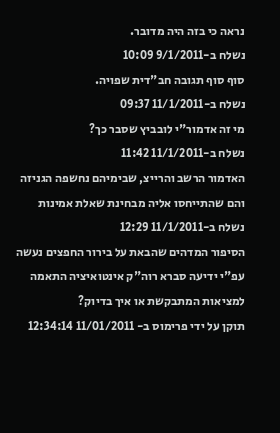נראה כי בזה היה מדובר.
נשלח ב-9/1/2011 10:09
סוף סוף תגובה חב"דית שפויה.
נשלח ב-11/1/2011 09:37
מי זה אדמור"י לובביץ שסבר כך?
נשלח ב-11/1/2011 11:42
האדמור הרשב והרייצ, שבימיהם נחשפה הגניזה והם שהתייחסו אליה מבחינת שאלת אמינות
נשלח ב-11/1/2011 12:29
הסיפור המדהים שהבאת על בירור החפצים נעשה עפ"י ידיעה סברא רוה"ק אינטואיציה התאמה למציאות המתבקשת או איך בדיוק?
תוקן על ידי פרימוס ב- 11/01/2011 12:34:14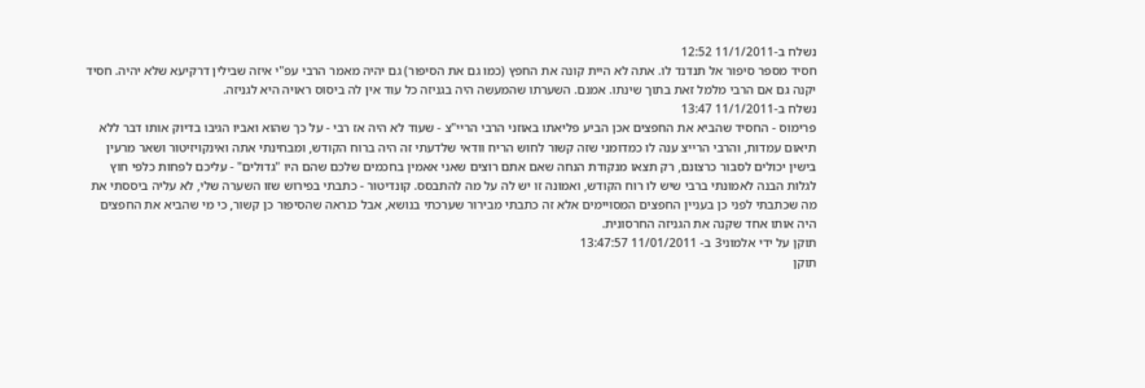נשלח ב-11/1/2011 12:52
חסיד מספר סיפור אל תנדנד לו. אתה לא היית קונה את החפץ (כמו גם את הסיפור) גם יהיה מאמר הרבי עפ"י איזה שבילין דרקיעא שלא יהיה. חסיד יקנה גם אם הרבי מלמל זאת בתוך שינתו. אמנם. השערתו שהמעשה היה בגניזה כל עוד אין לה ביסוס ראויה היא לגניזה.
נשלח ב-11/1/2011 13:47
פרימוס - החסיד שהביא את החפצים אכן הביע פליאתו באוזני הרבי הריי"צ - שעוד לא היה אז רבי - על כך שהוא ואביו הגיבו בדיוק אותו דבר ללא תיאום עמדות, והרבי הרייצ ענה לו כמדומני שזה קשור לחוש הריח וודאי שלדעתי זה היה ברוח הקודש, ומבחינתי אתה ואינקויזיטור ושאר מרעין בישין יכולים לסבור כרצונם, רק תצאו מנקודת הנחה שאם אתם רוצים שאני אאמין בחכמים שלכם שהם היו "גדולים" - עליכם לפחות כלפי חוץ לגלות הבנה לאמונתי ברבי שיש לו רוח הקודש, ואמונה זו יש לה על מה להתבסס. קונדיטור - כתבתי בפירוש שזו השערה שלי, לא עליה ביססתי את מה שכתבתי לפני כן בעניין החפצים המסויימים אלא זה כתבתי מבירור שערכתי בנושא, אבל כנראה שהסיפור כן קשור, כי מי שהביא את החפצים היה אותו אחד שקנה את הגניזה החרסונית.
תוקן על ידי אלמוני3 ב- 11/01/2011 13:47:57
תוקן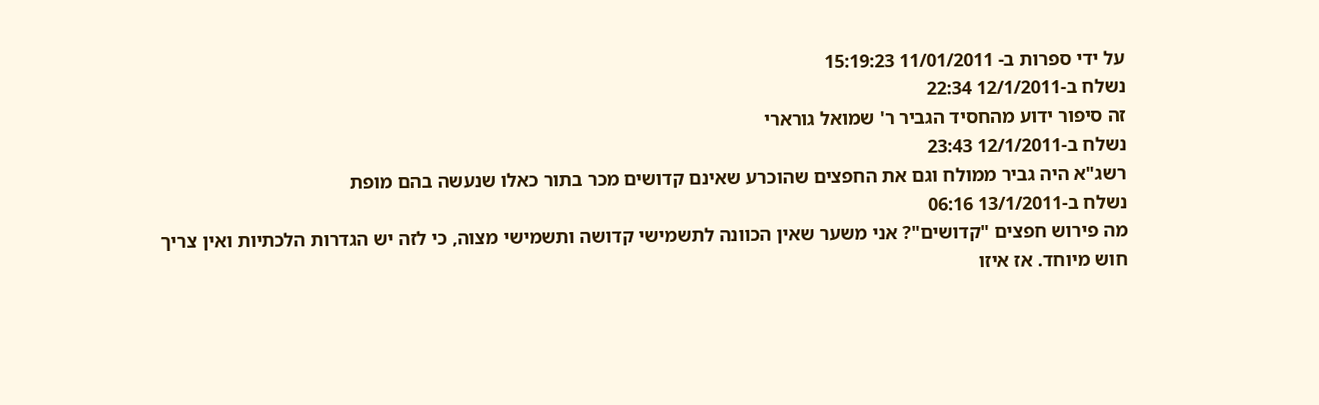על ידי ספרות ב- 11/01/2011 15:19:23
נשלח ב-12/1/2011 22:34
זה סיפור ידוע מהחסיד הגביר ר' שמואל גורארי
נשלח ב-12/1/2011 23:43
רשג"א היה גביר ממולח וגם את החפצים שהוכרע שאינם קדושים מכר בתור כאלו שנעשה בהם מופת
נשלח ב-13/1/2011 06:16
מה פירוש חפצים "קדושים"? אני משער שאין הכוונה לתשמישי קדושה ותשמישי מצוה, כי לזה יש הגדרות הלכתיות ואין צריך חוש מיוחד. אז איזו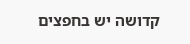קדושה יש בחפצים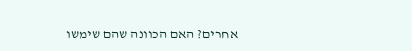אחרים? האם הכוונה שהם שימשו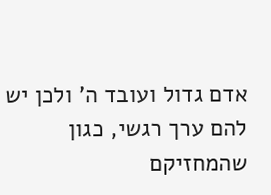אדם גדול ועובד ה' ולכן יש להם ערך רגשי, כגון שהמחזיקם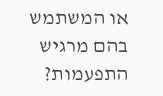או המשתמש בהם מרגיש התפעמות?